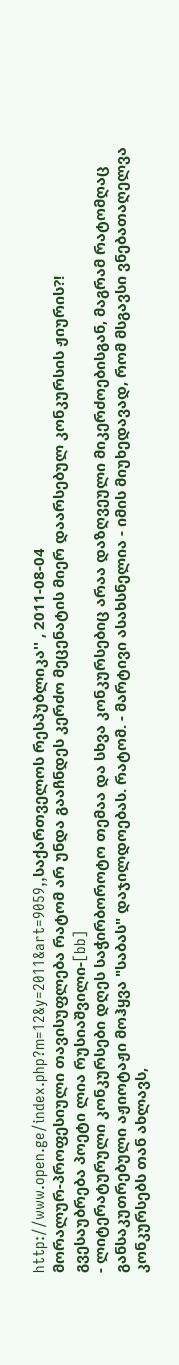http://www.open.ge/index.php?m=12&y=2011&art=9059,,საქართველოს რესპუბლიკა'' , 2011-08-04
მორალურ-პროფესიული თავისუფლება რატომ არ უნდა გააჩნდეს კერძო მეცენატის მიერ დაარსებულ კონკურსის ჟიურის?!
გვესაუბრება პოეტი ლია რუსიაშვილი-[bb]
- ლიტერატურული კონკურსები დღეს საჭირბოროტო თემაა და სხვა კონკურსებიც არაა დაზღვეული მიკერძოებისგან, მაგრამ რატომღაც განსაკუთრებული აჟიოტაჟი მოჰყვა "საბას" დაჯილდოებას. რატომ. - მარტივი ასახსნელია - იმის მიუხედავად, რომ მსგავსი ვნებათაღელვა კონკურსებს თან ახლავს,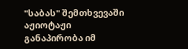"საბას" შემთხვევაში აჟიოტაჟი განაპირობა იმ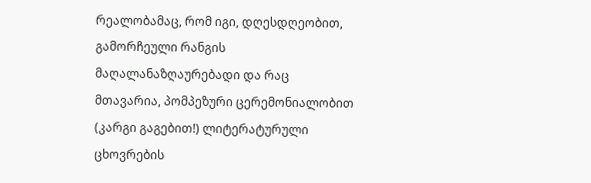რეალობამაც, რომ იგი, დღესდღეობით, გამორჩეული რანგის მაღალანაზღაურებადი და რაც მთავარია, პომპეზური ცერემონიალობით (კარგი გაგებით!) ლიტერატურული ცხოვრების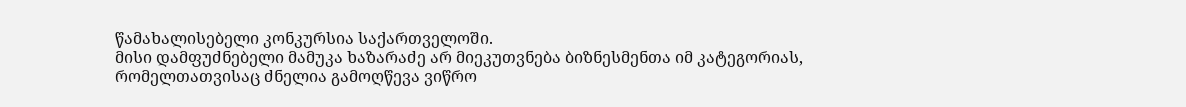წამახალისებელი კონკურსია საქართველოში.
მისი დამფუძნებელი მამუკა ხაზარაძე არ მიეკუთვნება ბიზნესმენთა იმ კატეგორიას, რომელთათვისაც ძნელია გამოღწევა ვიწრო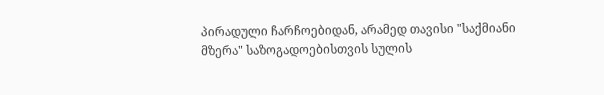პირადული ჩარჩოებიდან, არამედ თავისი "საქმიანი მზერა" საზოგადოებისთვის სულის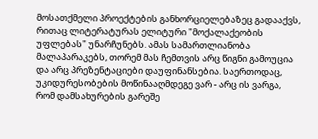მოსათქმელი პროექტების განხორციელებაზეც გადააქვს, რითაც ლიტერატურას ელიტური "მოქალაქეობის უფლებას" უნარჩუნებს. ამას სამართლიანობა მალაპარაკებს, თორემ მას ჩემთვის არც წიგნი გამოუცია და არც პრეზენტაციები დაუფინანსებია. საერთოდაც, უკიდურესობების მოწინააღმდეგე ვარ - არც ის ვარგა, რომ დამსახურების გარეშე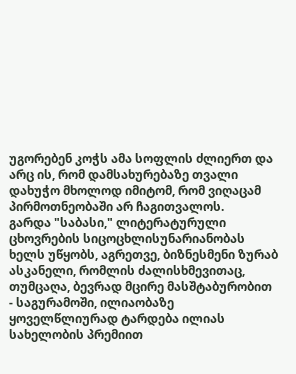უგორებენ კოჭს ამა სოფლის ძლიერთ და არც ის, რომ დამსახურებაზე თვალი დახუჭო მხოლოდ იმიტომ, რომ ვიღაცამ პირმოთნეობაში არ ჩაგითვალოს.
გარდა "საბასი," ლიტერატურული ცხოვრების სიცოცხლისუნარიანობას ხელს უწყობს, აგრეთვე, ბიზნესმენი ზურაბ ასკანელი, რომლის ძალისხმევითაც, თუმცაღა, ბევრად მცირე მასშტაბურობით - საგურამოში, ილიაობაზე ყოველწლიურად ტარდება ილიას სახელობის პრემიით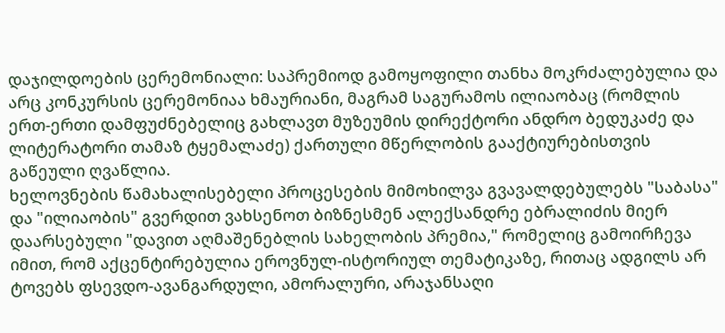დაჯილდოების ცერემონიალი: საპრემიოდ გამოყოფილი თანხა მოკრძალებულია და არც კონკურსის ცერემონიაა ხმაურიანი, მაგრამ საგურამოს ილიაობაც (რომლის ერთ-ერთი დამფუძნებელიც გახლავთ მუზეუმის დირექტორი ანდრო ბედუკაძე და ლიტერატორი თამაზ ტყემალაძე) ქართული მწერლობის გააქტიურებისთვის გაწეული ღვაწლია.
ხელოვნების წამახალისებელი პროცესების მიმოხილვა გვავალდებულებს "საბასა" და "ილიაობის" გვერდით ვახსენოთ ბიზნესმენ ალექსანდრე ებრალიძის მიერ დაარსებული "დავით აღმაშენებლის სახელობის პრემია," რომელიც გამოირჩევა იმით, რომ აქცენტირებულია ეროვნულ-ისტორიულ თემატიკაზე, რითაც ადგილს არ ტოვებს ფსევდო-ავანგარდული, ამორალური, არაჯანსაღი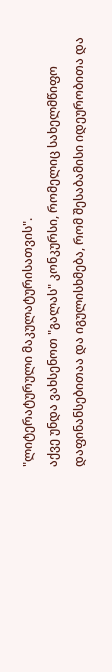"ლიტერატურული მაკულატურისათვის".
აქვე უნდა ვახსენოთ "გალას" კონკურსი, რომელიც სახელმწიფო დაფინანსებითაა და იგულისხმება, რომ შესაბამისი იდეურობითა და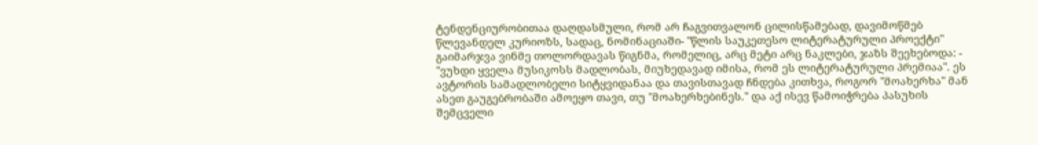ტენდენციურობითაა დაღდასმული, რომ არ ჩაგვითვალონ ცილისწამებად, დავიმოწმებ წლევანდელ კურიოზს, სადაც, ნომინაციაში- "წლის საუკეთესო ლიტერატურული პროექტი" გაიმარჯვა ვინმე თოლორდავას წიგნმა, რომელიც, არც მეტი არც ნაკლები, ჯაზს შეეხებოდა: - "ვუხდი ყველა მუსიკოსს მადლობას, მიუხედავად იმისა, რომ ეს ლიტერატურული პრემიაა". ეს ავტორის სამადლობელი სიტყვიდანაა და თავისთავად ჩნდება კითხვა, როგორ "მოახერხა" მან ასეთ გაუგებრობაში ამოეყო თავი, თუ "მოახერხებინეს." და აქ ისევ წამოიჭრება პასუხის შემცველი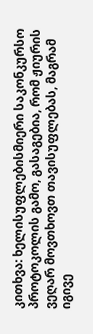კითხვა: ხელისუფლებისმიერი საკონკურსო პროტოკოლის გამო, გასაგებია, რომ ჟიურის ვეღარ მოვთხოვთ თავისუფლებას, მაგრამ იგივე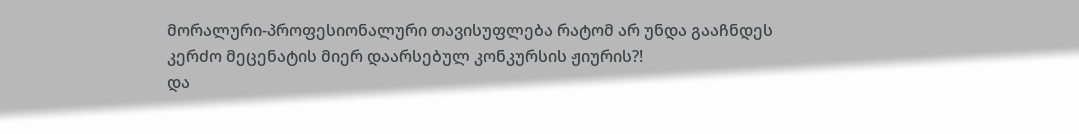მორალური-პროფესიონალური თავისუფლება რატომ არ უნდა გააჩნდეს კერძო მეცენატის მიერ დაარსებულ კონკურსის ჟიურის?!
და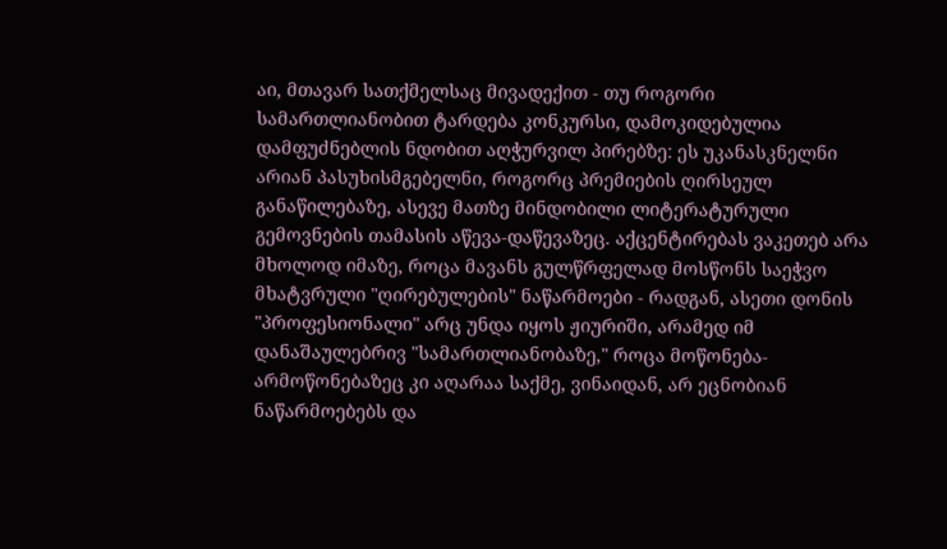აი, მთავარ სათქმელსაც მივადექით - თუ როგორი სამართლიანობით ტარდება კონკურსი, დამოკიდებულია დამფუძნებლის ნდობით აღჭურვილ პირებზე: ეს უკანასკნელნი არიან პასუხისმგებელნი, როგორც პრემიების ღირსეულ განაწილებაზე, ასევე მათზე მინდობილი ლიტერატურული გემოვნების თამასის აწევა-დაწევაზეც. აქცენტირებას ვაკეთებ არა მხოლოდ იმაზე, როცა მავანს გულწრფელად მოსწონს საეჭვო მხატვრული "ღირებულების" ნაწარმოები - რადგან, ასეთი დონის "პროფესიონალი" არც უნდა იყოს ჟიურიში, არამედ იმ დანაშაულებრივ "სამართლიანობაზე," როცა მოწონება-არმოწონებაზეც კი აღარაა საქმე, ვინაიდან, არ ეცნობიან ნაწარმოებებს და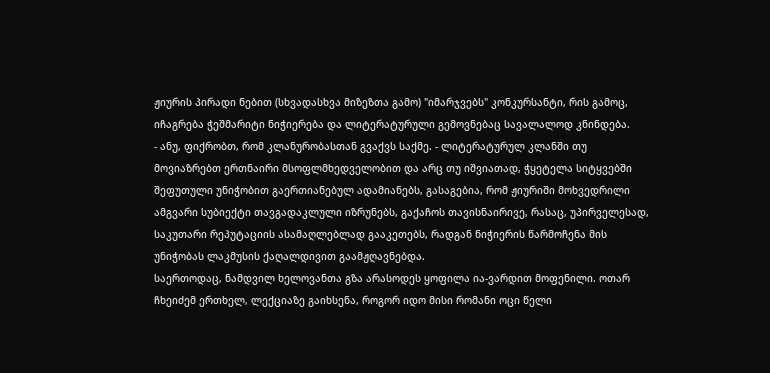ჟიურის პირადი ნებით (სხვადასხვა მიზეზთა გამო) "იმარჯვებს" კონკურსანტი, რის გამოც, იჩაგრება ჭეშმარიტი ნიჭიერება და ლიტერატურული გემოვნებაც სავალალოდ კნინდება.
- ანუ, ფიქრობთ, რომ კლანურობასთან გვაქვს საქმე. - ლიტერატურულ კლანში თუ მოვიაზრებთ ერთნაირი მსოფლმხედველობით და არც თუ იშვიათად, ჭყეტელა სიტყვებში შეფუთული უნიჭობით გაერთიანებულ ადამიანებს, გასაგებია, რომ ჟიურიში მოხვედრილი ამგვარი სუბიექტი თავგადაკლული იზრუნებს, გაქაჩოს თავისნაირივე, რასაც, უპირველესად, საკუთარი რეპუტაციის ასამაღლებლად გააკეთებს, რადგან ნიჭიერის წარმოჩენა მის უნიჭობას ლაკმუსის ქაღალდივით გაამჟღავნებდა.
საერთოდაც, ნამდვილ ხელოვანთა გზა არასოდეს ყოფილა ია-ვარდით მოფენილი. ოთარ ჩხეიძემ ერთხელ, ლექციაზე გაიხსენა, როგორ იდო მისი რომანი ოცი წელი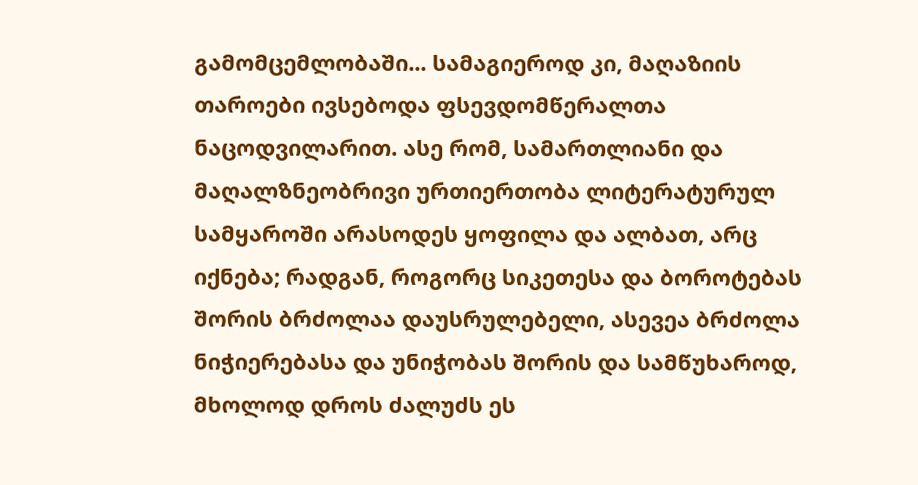გამომცემლობაში... სამაგიეროდ კი, მაღაზიის თაროები ივსებოდა ფსევდომწერალთა ნაცოდვილარით. ასე რომ, სამართლიანი და მაღალზნეობრივი ურთიერთობა ლიტერატურულ სამყაროში არასოდეს ყოფილა და ალბათ, არც იქნება; რადგან, როგორც სიკეთესა და ბოროტებას შორის ბრძოლაა დაუსრულებელი, ასევეა ბრძოლა ნიჭიერებასა და უნიჭობას შორის და სამწუხაროდ, მხოლოდ დროს ძალუძს ეს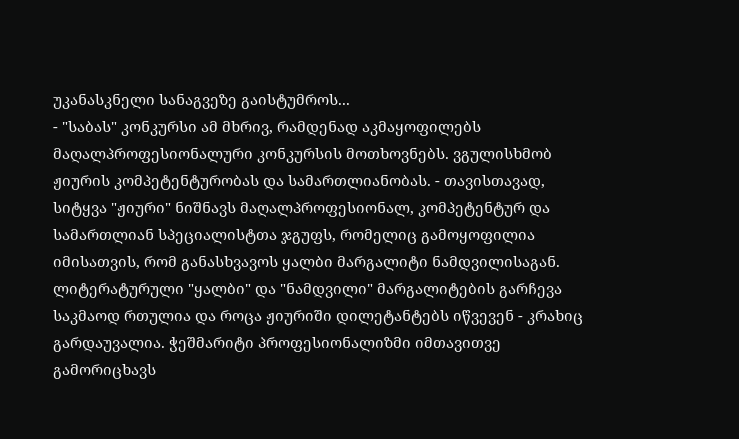უკანასკნელი სანაგვეზე გაისტუმროს...
- "საბას" კონკურსი ამ მხრივ, რამდენად აკმაყოფილებს მაღალპროფესიონალური კონკურსის მოთხოვნებს. ვგულისხმობ ჟიურის კომპეტენტურობას და სამართლიანობას. - თავისთავად, სიტყვა "ჟიური" ნიშნავს მაღალპროფესიონალ, კომპეტენტურ და სამართლიან სპეციალისტთა ჯგუფს, რომელიც გამოყოფილია იმისათვის, რომ განასხვავოს ყალბი მარგალიტი ნამდვილისაგან. ლიტერატურული "ყალბი" და "ნამდვილი" მარგალიტების გარჩევა საკმაოდ რთულია და როცა ჟიურიში დილეტანტებს იწვევენ - კრახიც გარდაუვალია. ჭეშმარიტი პროფესიონალიზმი იმთავითვე გამორიცხავს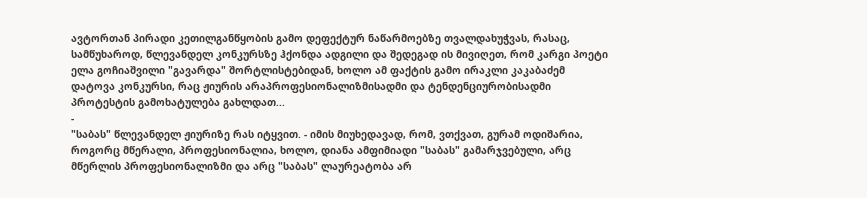ავტორთან პირადი კეთილგანწყობის გამო დეფექტურ ნაწარმოებზე თვალდახუჭვას, რასაც, სამწუხაროდ, წლევანდელ კონკურსზე ჰქონდა ადგილი და შედეგად ის მივიღეთ, რომ კარგი პოეტი ელა გოჩიაშვილი "გავარდა" შორტლისტებიდან, ხოლო ამ ფაქტის გამო ირაკლი კაკაბაძემ დატოვა კონკურსი, რაც ჟიურის არაპროფესიონალიზმისადმი და ტენდენციურობისადმი პროტესტის გამოხატულება გახლდათ...
-
"საბას" წლევანდელ ჟიურიზე რას იტყვით. - იმის მიუხედავად, რომ, ვთქვათ, გურამ ოდიშარია, როგორც მწერალი, პროფესიონალია, ხოლო, დიანა ამფიმიადი "საბას" გამარჯვებული, არც მწერლის პროფესიონალიზმი და არც "საბას" ლაურეატობა არ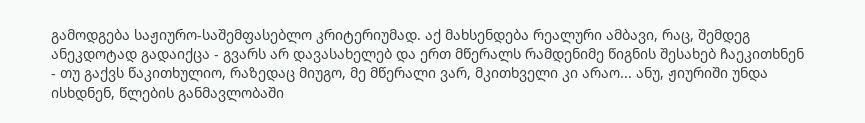გამოდგება საჟიურო-საშემფასებლო კრიტერიუმად. აქ მახსენდება რეალური ამბავი, რაც, შემდეგ ანეკდოტად გადაიქცა - გვარს არ დავასახელებ და ერთ მწერალს რამდენიმე წიგნის შესახებ ჩაეკითხნენ - თუ გაქვს წაკითხულიო, რაზედაც მიუგო, მე მწერალი ვარ, მკითხველი კი არაო... ანუ, ჟიურიში უნდა ისხდნენ, წლების განმავლობაში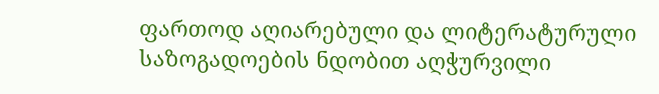ფართოდ აღიარებული და ლიტერატურული საზოგადოების ნდობით აღჭურვილი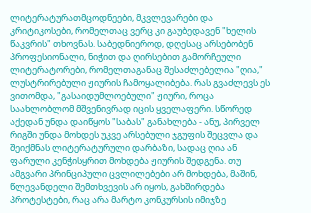ლიტერატურათმცოდნეები, მკვლევარები და კრიტიკოსები, რომელთაც ვერც კი გაუბედავენ "ხელის წაკვრის" თხოვნას. საბედნიეროდ, დღესაც არსებობენ პროფესიონალი, ნიჭით და ღირსებით გამორჩეული ლიტერატორები, რომელთაგანაც შესაძლებელია "ღია," ლუსტრირებული ჟიურის ჩამოყალიბება. რას გვაძლევს ეს ვითომდა, "გასაიდუმლოებული" ჟიური, როცა საახლობლომ მშვენივრად იცის ყველაფერი. სწორედ აქედან უნდა დაიწყოს "საბას" განახლება - ანუ, პირველ რიგში უნდა მოხდეს უკვე არსებული ჯგუფის შეცვლა და შეიქმნას ლიტერატურული დარბაზი, სადაც ღია ან ფარული კენჭისყრით მოხდება ჟიურის შედგენა. თუ ამგვარი პრინციპული ცვლილებები არ მოხდება, მაშინ, წლევანდელი შემთხვევის არ იყოს, გახშირდება პროტესტები, რაც არა მარტო კონკურსის იმიჯზე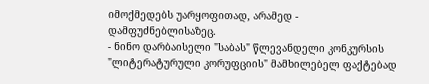იმოქმედებს უარყოფითად, არამედ - დამფუძნებლისაზეც.
- ნინო დარბაისელი "საბას" წლევანდელი კონკურსის "ლიტერატურული კორუფციის" მამხილებელ ფაქტებად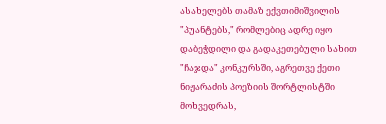ასახელებს თამაზ ექვთიმიშვილის "პუანტებს," რომლებიც ადრე იყო დაბეჭდილი და გადაკეთებული სახით "ჩაჯდა" კონკურსში, აგრეთვე ქეთი ნიჟარაძის პოეზიის შორტლისტში მოხვედრას,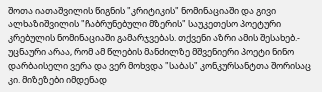შოთა იათაშვილის წიგნის "კრიტიკის" ნომინაციაში და გივი ალხაზიშვილის "ჩაბრუნებული მზერის" საუკეთესო პოეტური კრებულის ნომინაციაში გამარჯვებას. თქვენი აზრი ამის შესახებ.- უცნაური არაა, რომ ამ წლების მანძილზე მშვენიერი პოეტი ნინო დარბაისელი ვერა და ვერ მოხვდა "საბას" კონკურსანტთა შორისაც კი. მიზეზები იმდენად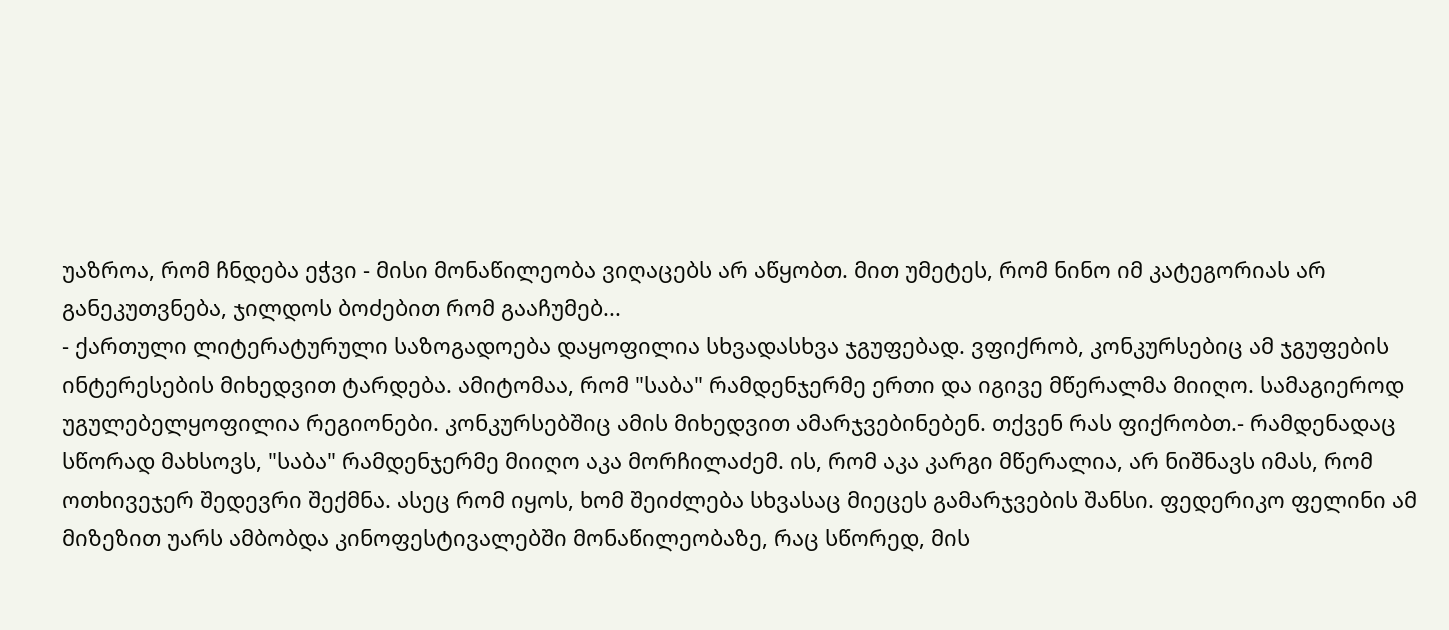უაზროა, რომ ჩნდება ეჭვი - მისი მონაწილეობა ვიღაცებს არ აწყობთ. მით უმეტეს, რომ ნინო იმ კატეგორიას არ განეკუთვნება, ჯილდოს ბოძებით რომ გააჩუმებ...
- ქართული ლიტერატურული საზოგადოება დაყოფილია სხვადასხვა ჯგუფებად. ვფიქრობ, კონკურსებიც ამ ჯგუფების ინტერესების მიხედვით ტარდება. ამიტომაა, რომ "საბა" რამდენჯერმე ერთი და იგივე მწერალმა მიიღო. სამაგიეროდ უგულებელყოფილია რეგიონები. კონკურსებშიც ამის მიხედვით ამარჯვებინებენ. თქვენ რას ფიქრობთ.- რამდენადაც სწორად მახსოვს, "საბა" რამდენჯერმე მიიღო აკა მორჩილაძემ. ის, რომ აკა კარგი მწერალია, არ ნიშნავს იმას, რომ ოთხივეჯერ შედევრი შექმნა. ასეც რომ იყოს, ხომ შეიძლება სხვასაც მიეცეს გამარჯვების შანსი. ფედერიკო ფელინი ამ მიზეზით უარს ამბობდა კინოფესტივალებში მონაწილეობაზე, რაც სწორედ, მის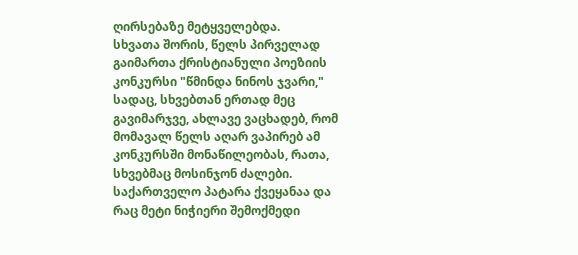ღირსებაზე მეტყველებდა.
სხვათა შორის, წელს პირველად გაიმართა ქრისტიანული პოეზიის კონკურსი "წმინდა ნინოს ჯვარი," სადაც, სხვებთან ერთად მეც გავიმარჯვე, ახლავე ვაცხადებ, რომ მომავალ წელს აღარ ვაპირებ ამ კონკურსში მონაწილეობას, რათა, სხვებმაც მოსინჯონ ძალები. საქართველო პატარა ქვეყანაა და რაც მეტი ნიჭიერი შემოქმედი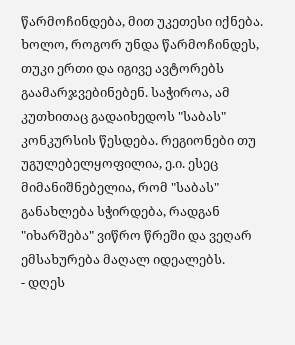წარმოჩინდება, მით უკეთესი იქნება. ხოლო, როგორ უნდა წარმოჩინდეს, თუკი ერთი და იგივე ავტორებს გაამარჯვებინებენ. საჭიროა, ამ კუთხითაც გადაიხედოს "საბას" კონკურსის წესდება. რეგიონები თუ უგულებელყოფილია, ე.ი. ესეც მიმანიშნებელია, რომ "საბას" განახლება სჭირდება, რადგან "იხარშება" ვიწრო წრეში და ვეღარ ემსახურება მაღალ იდეალებს.
- დღეს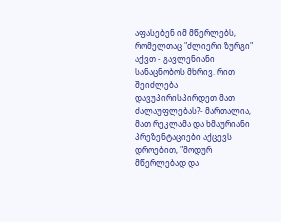აფასებენ იმ მწერლებს, რომელთაც "ძლიერი ზურგი" აქვთ - გავლენიანი სანაცნობოს მხრივ. რით შეიძლება დავუპირისპირდეთ მათ ძალაუფლებას?- მართალია, მათ რეკლამა და ხმაურიანი პრეზენტაციები აქცევს დროებით, "მოდურ მწერლებად და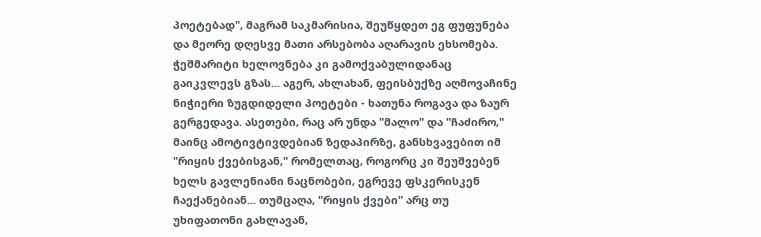პოეტებად", მაგრამ საკმარისია, შეუწყდეთ ეგ ფუფუნება და მეორე დღესვე მათი არსებობა აღარავის ეხსომება. ჭეშმარიტი ხელოვნება კი გამოქვაბულიდანაც გაიკვლევს გზას... აგერ, ახლახან, ფეისბუქზე აღმოვაჩინე ნიჭიერი ზუგდიდელი პოეტები - ხათუნა როგავა და ზაურ გერგედავა. ასეთები, რაც არ უნდა "მალო" და "ჩაძირო," მაინც ამოტივტივდებიან ზედაპირზე, განსხვავებით იმ "რიყის ქვებისგან," რომელთაც, როგორც კი შეუშვებენ ხელს გავლენიანი ნაცნობები, ეგრევე ფსკერისკენ ჩაექანებიან... თუმცაღა, "რიყის ქვები" არც თუ უხიფათონი გახლავან,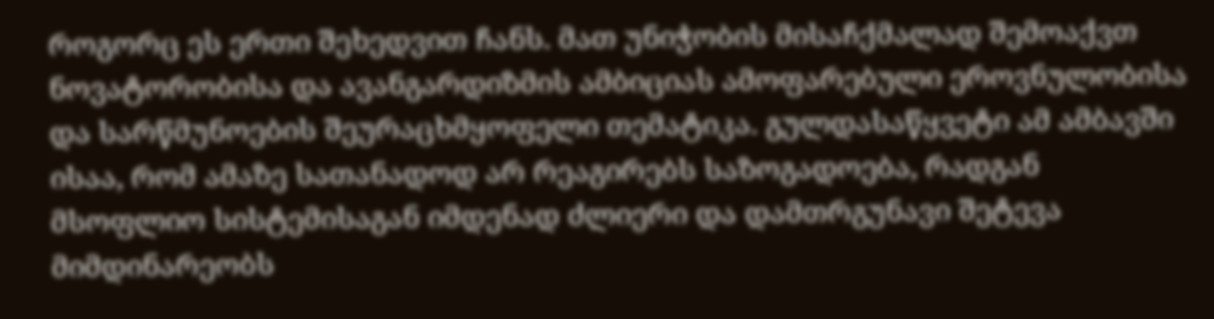როგორც ეს ერთი შეხედვით ჩანს. მათ უნიჭობის მისაჩქმალად შემოაქვთ ნოვატორობისა და ავანგარდიზმის ამბიციას ამოფარებული ეროვნულობისა და სარწმუნოების შეურაცხმყოფელი თემატიკა. გულდასაწყვეტი ამ ამბავში ისაა, რომ ამაზე სათანადოდ არ რეაგირებს საზოგადოება, რადგან მსოფლიო სისტემისაგან იმდენად ძლიერი და დამთრგუნავი შეტევა მიმდინარეობს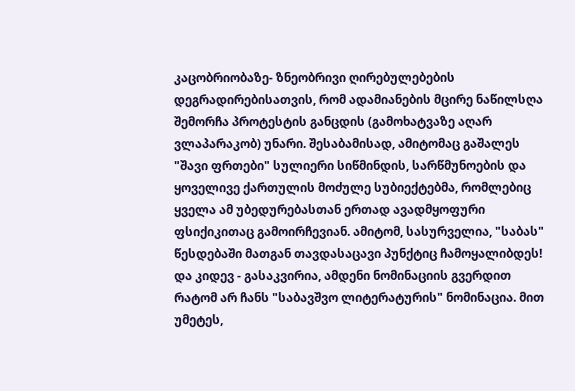კაცობრიობაზე- ზნეობრივი ღირებულებების დეგრადირებისათვის, რომ ადამიანების მცირე ნაწილსღა შემორჩა პროტესტის განცდის (გამოხატვაზე აღარ ვლაპარაკობ) უნარი. შესაბამისად, ამიტომაც გაშალეს "შავი ფრთები" სულიერი სიწმინდის, სარწმუნოების და ყოველივე ქართულის მოძულე სუბიექტებმა, რომლებიც ყველა ამ უბედურებასთან ერთად ავადმყოფური ფსიქიკითაც გამოირჩევიან. ამიტომ, სასურველია, "საბას" წესდებაში მათგან თავდასაცავი პუნქტიც ჩამოყალიბდეს! და კიდევ - გასაკვირია, ამდენი ნომინაციის გვერდით რატომ არ ჩანს "საბავშვო ლიტერატურის" ნომინაცია. მით უმეტეს,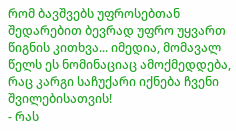რომ ბავშვებს უფროსებთან შედარებით ბევრად უფრო უყვართ წიგნის კითხვა... იმედია, მომავალ წელს ეს ნომინაციაც ამოქმედდება, რაც კარგი საჩუქარი იქნება ჩვენი შვილებისათვის!
- რას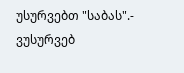უსურვებთ "საბას".- ვუსურვებ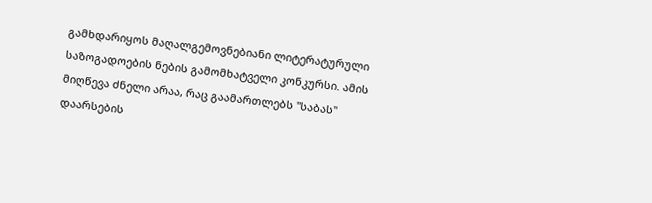გამხდარიყოს მაღალგემოვნებიანი ლიტერატურული საზოგადოების ნების გამომხატველი კონკურსი. ამის მიღწევა ძნელი არაა, რაც გაამართლებს "საბას" დაარსების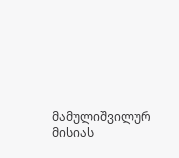მამულიშვილურ მისიას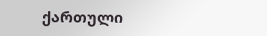ქართული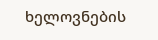ხელოვნების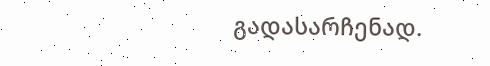გადასარჩენად.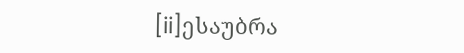[ii]ესაუბრა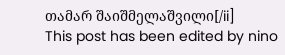თამარ შაიშმელაშვილი[/ii]
This post has been edited by nino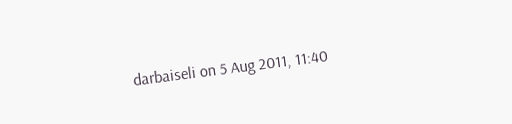darbaiseli on 5 Aug 2011, 11:40